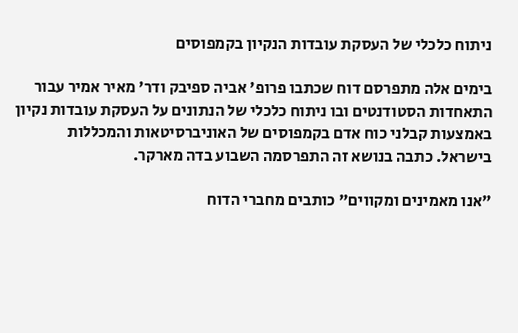ניתוח כלכלי של העסקת עובדות הנקיון בקמפוסים

בימים אלה מתפרסם דוח שכתבו פרופ' אביה ספיבק ודר' מאיר אמיר עבור התאחדות הסטודנטים ובו ניתוח כלכלי של הנתונים על העסקת עובדות נקיון באמצעות קבלני כוח אדם בקמפוסים של האוניברסיטאות והמכללות בישראל. כתבה בנושא זה התפרסמה השבוע בדה מארקר.

"אנו מאמינים ומקווים" כותבים מחברי הדוח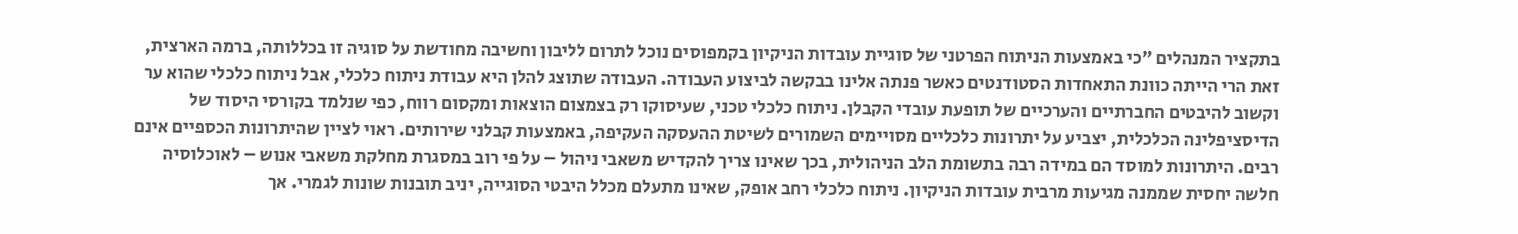בתקציר המנהלים "כי באמצעות הניתוח הפרטני של סוגיית עובדות הניקיון בקמפוסים נוכל לתרום לליבון וחשיבה מחודשת על סוגיה זו בכללותה, ברמה הארצית, זאת הרי הייתה כוונת התאחדות הסטודנטים כאשר פנתה אלינו בבקשה לביצוע העבודה. העבודה שתוצג להלן היא עבודת ניתוח כלכלי, אבל ניתוח כלכלי שהוא ער וקשוב להיבטים החברתיים והערכיים של תופעת עובדי הקבלן. ניתוח כלכלי טכני, שעיסוקו רק בצמצום הוצאות ומקסום רווח, כפי שנלמד בקורסי היסוד של הדיסציפלינה הכלכלית, יצביע על יתרונות כלכליים מסויימים השמורים לשיטת ההעסקה העקיפה, באמצעות קבלני שירותים. ראוי לציין שהיתרונות הכספיים אינם רבים. היתרונות למוסד הם במידה רבה בתשומת הלב הניהולית, בכך שאינו צריך להקדיש משאבי ניהול – על פי רוב במסגרת מחלקת משאבי אנוש – לאוכלוסיה חלשה יחסית שממנה מגיעות מרבית עובדות הניקיון. ניתוח כלכלי רחב אופק, שאינו מתעלם מכלל היבטי הסוגייה, יניב תובנות שונות לגמרי. אך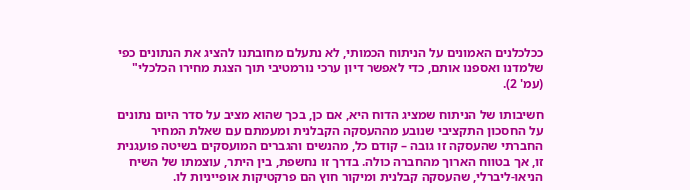ככלכלנים האמונים על הניתוח הכמותי, לא נתעלם מחובתנו להציג את הנתונים כפי שלמדנו ואספנו אותם, כדי לאפשר דיון ערכי נורמטיבי תוך הצגת מחירו הכלכלי" (עמ' 2).

חשיבותו של הניתוח שמציג הדוח היא, אם כן, בכך שהוא מציב על סדר היום נתונים על החסכון התקציבי שנובע מההעסקה הקבלנית ומעמתם עם שאלת המחיר החברתי שהעסקה זו גובה – קודם כל, מהנשים והגברים המועסקים בשיטה פועגנית זו, אך בטווח הארוך מהחברה כולה. בדרך זו נחשפת, בין היתר, עוצמתו של השיח הניאו-ליברלי, שהעסקה קבלנית ומיקור חוץ הם פרקטיקות אופייניות לו.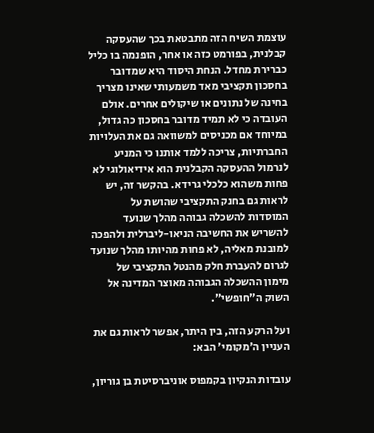עוצמת השיח הזה מתבטאת בכך שהעסקה קבלנית, בפורמט כזה או אחר, הופנמה בו כליל כברירת מחדל. הנחת היסוד היא שמדובר בחסכון תקציבי מאד משמעותי שאינו מצריך בחינה של נתונים או שיקולים אחרים. אולם העובדה כי לא תמיד מדובר בחסכון כה גדול, במיוחד אם מכניסים למשוואה גם את העלויות החברתיות, צריכה ללמד אותנו כי המניע לנרמול ההעסקה הקבלנית הוא אידיאולוגי לא פחות משהוא כלכלי גרידא. בהקשר זה, יש לראות גם בחנק התקציבי שהושת על המוסדות להשכלה גבוהה מהלך שנועד להשריש את החשיבה הניאו-ליברלית ולהפכה למובנת מאליה, לא פחות מהיותו מהלך שנועד לגרום להעברת חלק מהנטל התקציבי של מימון ההשכלה הגבוהה מאוצר המדינה אל השוק ה"חופשי".

ועל הרקע הזה, בין היתר, אפשר לראות גם את העניין ה'מקומי' הבא:

עובדות הנקיון בקמפוס אוניברסיטת בן גוריון,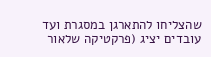שהצליחו להתארגן במסגרת ועד עובדים יציג (פרקטיקה שלאור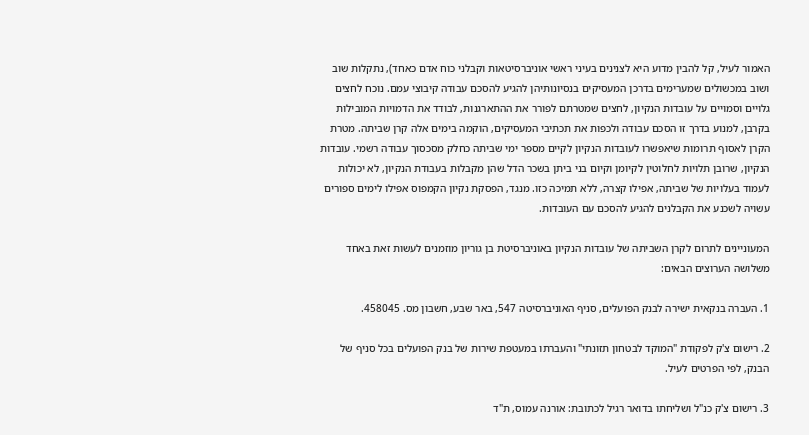האמור לעיל, קל להבין מדוע היא לצנינים בעיני ראשי אוניברסיטאות וקבלני כוח אדם כאחד), נתקלות שוב ושוב במכשולים שמערימים בדרכן המעסיקים בנסיונותיהן להגיע להסכם עבודה קיבוצי עמם. נוכח לחצים גלויים וסמויים על עובדות הנקיון, לחצים שמטרתם לפורר את ההתארגנות, לבודד את הדמויות המובילות בקרבן, למנוע בדרך זו הסכם עבודה ולכפות את תכתיבי המעסיקים, הוקמה בימים אלה קרן שביתה. מטרת הקרן לאסוף תרומות שיאפשרו לעובדות הנקיון לקיים מספר ימי שביתה כחלק מסכסוך עבודה רשמי. עובדות הנקיון, שרובן תלויות לחלוטין לקיומן וקיום בני ביתן בשכר הדל שהן מקבלות בעבודת הנקיון, לא יכולות לעמוד בעלויות של שביתה, אפילו קצרה, ללא תמיכה כזו. מנגד, הפסקת נקיון הקמפוס אפילו לימים ספורים עשויה לשכנע את הקבלנים להגיע להסכם עם העובדות.

המעוניינים לתרום לקרן השביתה של עובדות הנקיון באוניברסיטת בן גוריון מוזמנים לעשות זאת באחד משלושה הערוצים הבאים:

1. העברה בנקאית ישירה לבנק הפועלים, סניף האוניברסיטה 547, באר שבע, חשבון מס. 458045.

2. רישום צ'ק לפקודת "המוקד לבטחון תזונתי" והעברתו במעטפת שירות של בנק הפועלים בכל סניף של הבנק, לפי הפרטים לעיל.

3. רישום צ'ק כנ"ל ושליחתו בדואר רגיל לכתובת: אורנה עמוס, ת"ד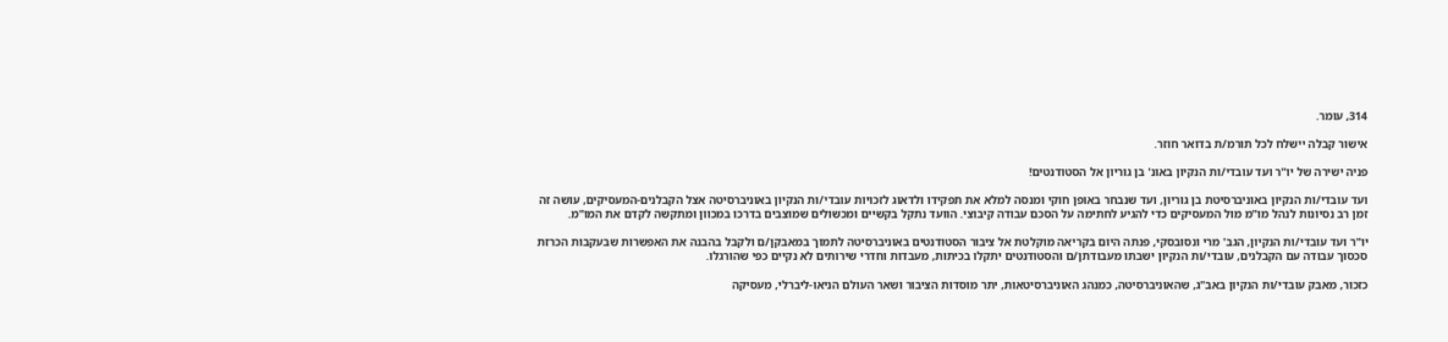314, עומר.

אישור קבלה יישלח לכל תורמ/ת בדואר חוזר.

פניה ישירה של יו"ר ועד עובדי/ות הנקיון באונ' בן גוריון אל הסטודנטים!

ועד עובדי/ות הנקיון באוניברסיטת בן גוריון, ועד שנבחר באופן חוקי ומנסה למלא את תפקידו ולדאוג לזכויות עובדי/ות הנקיון באוניברסיטה אצל הקבלנים-המעסיקים, עושה זה זמן רב נסיונות לנהל מו"מ מול המעסיקים כדי להגיע לחתימה על הסכם עבודה קיבוצי. הוועד נתקל בקשיים ומכשולים שמוצבים בדרכו במכוון ומתקשה לקדם את המו"מ.

יו"ר ועד עובדי/ות הנקיון, הגב' מרי ונסובסקי, פנתה היום בקריאה מוקלטת אל ציבור הסטודנטים באוניברסיטה לתמוך במאבקן/ם ולקבל בהבנה את האפשרות שבעקבות הכרזת סכסוך עבודה עם הקבלנים, עובדי/ות הנקיון ישבתו מעבודתן/ם והסטודנטים יתקלו בכיתות, מעבדות וחדרי שירותים לא נקיים כפי שהורגלו.

כזכור, מאבק עובדי/ות הנקיון באב"ג, שהאוניברסיטה, כמנהג האוניברסיטאות, יתר מוסדות הציבור ושאר העולם הניאו-ליברלי, מעסיקה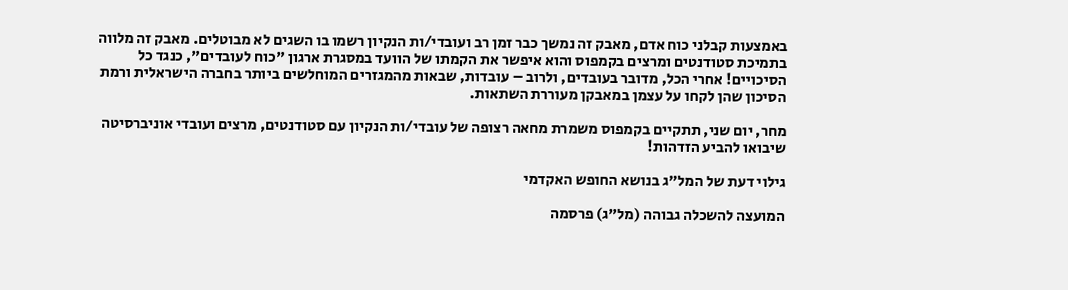באמצעות קבלני כוח אדם, מאבק זה נמשך כבר זמן רב ועובדי/ות הנקיון רשמו בו השגים לא מבוטלים. מאבק זה מלווה בתמיכת סטודנטים ומרצים בקמפוס והוא איפשר את הקמתו של הוועד במסגרת ארגון "כוח לעובדים", כנגד כל הסיכויים! אחרי הכל, מדובר בעובדים, ולרוב – עובדות, שבאות מהמגזרים המוחלשים ביותר בחברה הישראלית ורמת הסיכון שהן לקחו על עצמן במאבקן מעוררת השתאות.

מחר, יום שני, תתקיים בקמפוס משמרת מחאה רצופה של עובדי/ות הנקיון עם סטודנטים, מרצים ועובדי אוניברסיטה שיבואו להביע הזדהות!

גילוי דעת של המל"ג בנושא החופש האקדמי

המועצה להשכלה גבוהה (מל"ג) פרסמה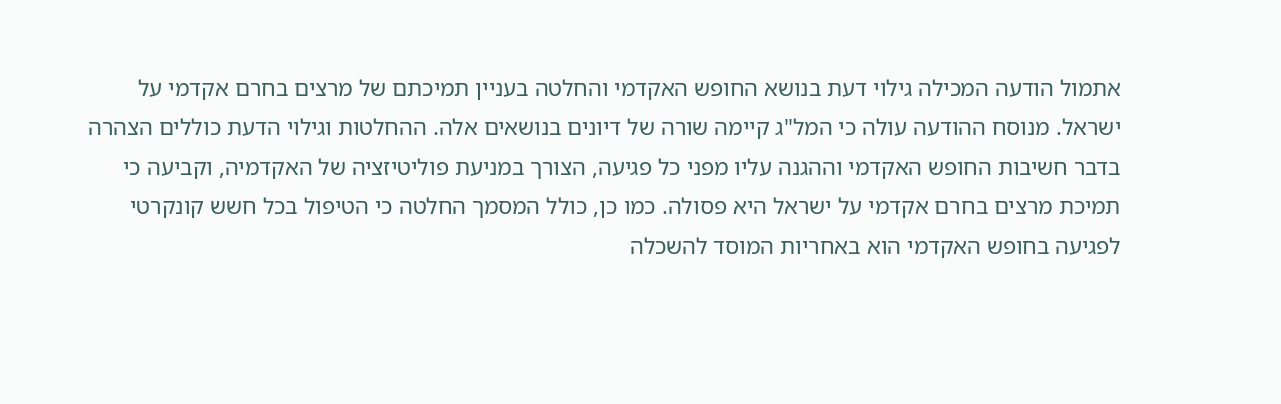אתמול הודעה המכילה גילוי דעת בנושא החופש האקדמי והחלטה בעניין תמיכתם של מרצים בחרם אקדמי על ישראל. מנוסח ההודעה עולה כי המל"ג קיימה שורה של דיונים בנושאים אלה. ההחלטות וגילוי הדעת כוללים הצהרה בדבר חשיבות החופש האקדמי וההגנה עליו מפני כל פגיעה, הצורך במניעת פוליטיזציה של האקדמיה, וקביעה כי תמיכת מרצים בחרם אקדמי על ישראל היא פסולה. כמו כן, כולל המסמך החלטה כי הטיפול בכל חשש קונקרטי לפגיעה בחופש האקדמי הוא באחריות המוסד להשכלה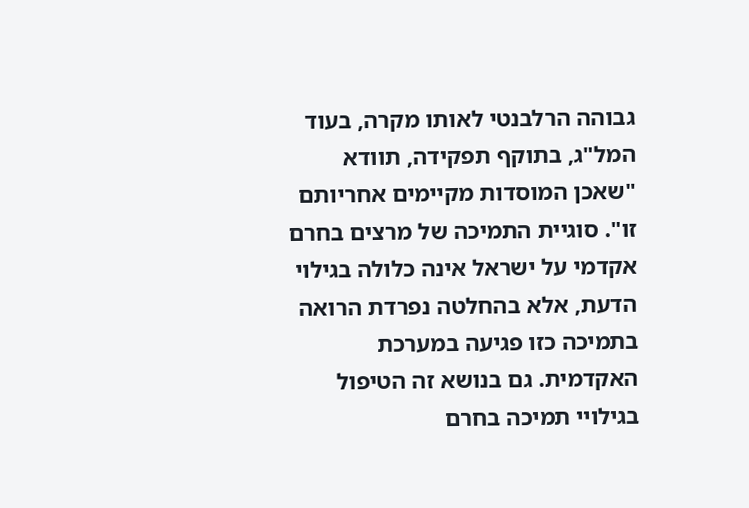גבוהה הרלבנטי לאותו מקרה, בעוד המל"ג, בתוקף תפקידה, תוודא "שאכן המוסדות מקיימים אחריותם זו". סוגיית התמיכה של מרצים בחרם אקדמי על ישראל אינה כלולה בגילוי הדעת, אלא בהחלטה נפרדת הרואה בתמיכה כזו פגיעה במערכת האקדמית. גם בנושא זה הטיפול בגילויי תמיכה בחרם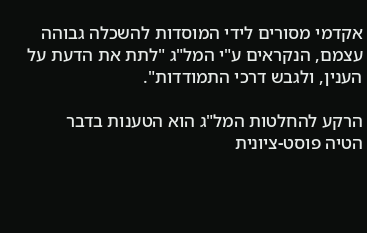אקדמי מסורים לידי המוסדות להשכלה גבוהה עצמם, הנקראים ע"י המל"ג "לתת את הדעת על הענין, ולגבש דרכי התמודדות".

הרקע להחלטות המל"ג הוא הטענות בדבר הטיה פוסט-ציונית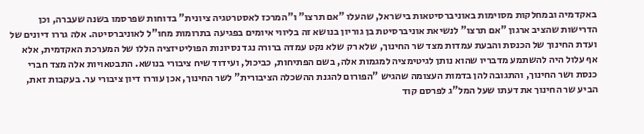באקדמיה ובמחלקות מסוימות באוניברסיטאות בישראל, שהעלו "אם תרצו" ו"המרכז לאסטרטגיה ציונית" בדוחות שפרסמו בשנה שעברה, וכן הדרישות שהציב ארגון "אם תרצו" לנשיאת אוניברסיטת בן גוריון בנושא זה בליווי איומים בפגיעה בתרומות מחו"ל לאוניברסיטה. אלה גררו דיונים של ועדת החינוך של הכנסת והבעת עמדות מצד שר החינוך, שלא רק שלא נקט עמדה ברורה נגד נסיונות הפוליטיזציה הללו של המערכת האקדמית, אלא אף עלול היה להשתמע מדבריו שהוא נותן לגיטימציה למגמות אלה, בשם הפתיחות, כביכול, ועידוד שיח ציבורי בנושא. התבטאויות אלה מצד חברי כנסת ושר החינוך, והתגובה להן בדמות העצומה שהגיש "הפורום להגנת ההשכלה הציבורית" לשר החינוך, אכן עוררו דיון ציבורי ער. בעקבות זאת, הביע שר החינוך את דעתו שעל המל"ג לפרסם קוד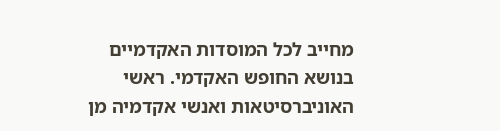מחייב לכל המוסדות האקדמיים בנושא החופש האקדמי. ראשי האוניברסיטאות ואנשי אקדמיה מן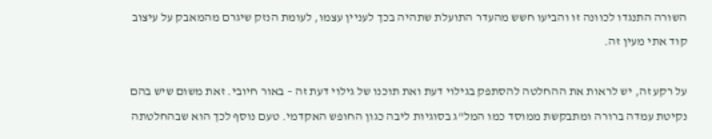השורה התנגדו לכוונה זו והביעו חשש מהעדר התועלת שתהיה בכך לעניין עצמו, לעומת הנזק שיגרם מהמאבק על עיצוב קוד אתי מעין זה.

על רקע זה, יש לראות את ההחלטה להסתפק בגילוי דעת ואת תוכנו של גילוי דעת זה – באור חיובי. זאת משום שיש בהם נקיטת עמדה ברורה ומתבקשת ממוסד כמו המל"ג בסוגיות ליבה כגון החופש האקדמי. טעם נוסף לכך הוא שבהחלטתה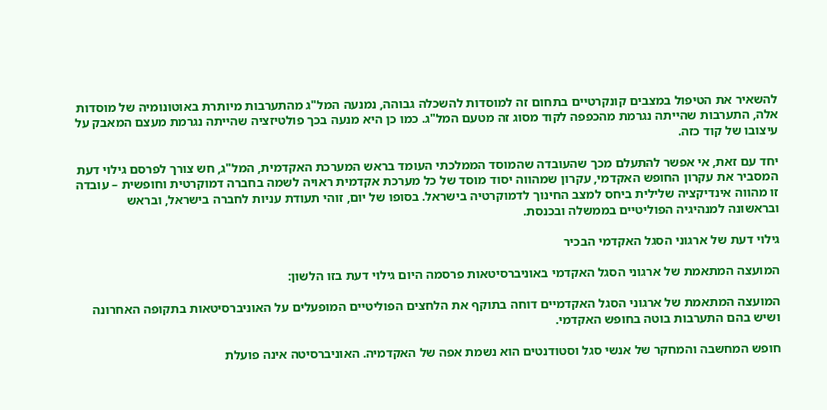להשאיר את הטיפול במצבים קונקרטיים בתחום זה למוסדות להשכלה גבוהה, נמנעה המל"ג מהתערבות מיותרת באוטונומיה של מוסדות אלה, התערבות שהייתה נגרמת מהכפפה לקוד מסוג זה מטעם המל"ג. כמו כן היא מנעה בכך פולטיזציה שהייתה נגרמת מעצם המאבק על עיצובו של קוד כזה.

יחד עם זאת, אי אפשר להתעלם מכך שהעובדה שהמוסד הממלכתי העומד בראש המערכת האקדמית, המל"ג, חש צורך לפרסם גילוי דעת המסביר את עקרון החופש האקדמי, עקרון שמהווה יסוד מוסד של כל מערכת אקדמית ראויה לשמה בחברה דמוקרטית וחופשית – עובדה זו מהווה אינדיקציה שלילית ביחס למצב החינוך לדמוקרטיה בישראל. בסופו של יום, זוהי תעודת עניות לחברה בישראל, ובראש ובראשונה למנהיגיה הפוליטיים בממשלה ובכנסת.

גילוי דעת של ארגוני הסגל האקדמי הבכיר

המועצה המתאמת של ארגוני הסגל האקדמי באוניברסיטאות פרסמה היום גילוי דעת בזו הלשון:

המועצה המתאמת של ארגוני הסגל האקדמיים דוחה בתוקף את הלחצים הפוליטיים המופעלים על האוניברסיטאות בתקופה האחרונה ושיש בהם התערבות בוטה בחופש האקדמי.

חופש המחשבה והמחקר של אנשי סגל וסטודנטים הוא נשמת אפה של האקדמיה. האוניברסיטה אינה פועלת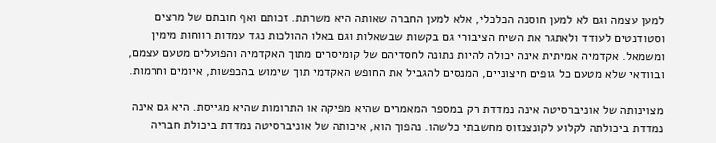למען עצמה וגם לא למען חוסנה הכלכלי, אלא למען החברה שאותה היא משרתת. זכותם ואף חובתם של מרצים וסטודנטים לעודד ולאתגר את השיח הציבורי גם בקשות שבשאלות וגם באלו ההולכות נגד עמדות רווחות מימין ומשמאל. אקדמיה אמיתית אינה יכולה להיות נתונה לחסדיהם של קומיסרים מתוך האקדמיה והפועלים מטעם עצמם, ובוודאי שלא מטעם כל גופים חיצוניים, המנסים להגביל את החופש האקדמי תוך שימוש בהכפשות, איומים וחרמות.

מצוינותה של אוניברסיטה אינה נמדדת רק במספר המאמרים שהיא מפיקה או התרומות שהיא מגייסת. היא גם אינה נמדדת ביכולתה לקלוע לקונצנזוס מחשבתי כלשהו. נהפוך הוא, איכותה של אוניברסיטה נמדדת ביכולת חבריה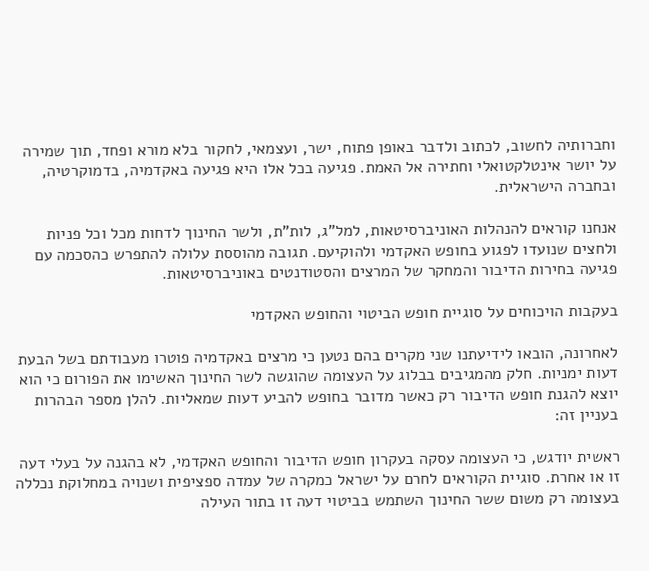וחברותיה לחשוב, לכתוב ולדבר באופן פתוח, ישר, ועצמאי, לחקור בלא מורא ופחד, תוך שמירה על יושר אינטלקטואלי וחתירה אל האמת. פגיעה בכל אלו היא פגיעה באקדמיה, בדמוקרטיה, ובחברה הישראלית.

אנחנו קוראים להנהלות האוניברסיטאות, למל"ג, לות"ת, ולשר החינוך לדחות מכל וכל פניות ולחצים שנועדו לפגוע בחופש האקדמי ולהוקיעם. תגובה מהוססת עלולה להתפרש כהסכמה עם פגיעה בחירות הדיבור והמחקר של המרצים והסטודנטים באוניברסיטאות.

בעקבות הויכוחים על סוגיית חופש הביטוי והחופש האקדמי

לאחרונה, הובאו לידיעתנו שני מקרים בהם נטען כי מרצים באקדמיה פוטרו מעבודתם בשל הבעת דעות ימניות. חלק מהמגיבים בבלוג על העצומה שהוגשה לשר החינוך האשימו את הפורום כי הוא יוצא להגנת חופש הדיבור רק כאשר מדובר בחופש להביע דעות שמאליות. להלן מספר הבהרות בעניין זה:

ראשית יודגש, כי העצומה עסקה בעקרון חופש הדיבור והחופש האקדמי, לא בהגנה על בעלי דעה זו או אחרת. סוגיית הקוראים לחרם על ישראל כמקרה של עמדה ספציפית ושנויה במחלוקת נכללה בעצומה רק משום ששר החינוך השתמש בביטוי דעה זו בתור העילה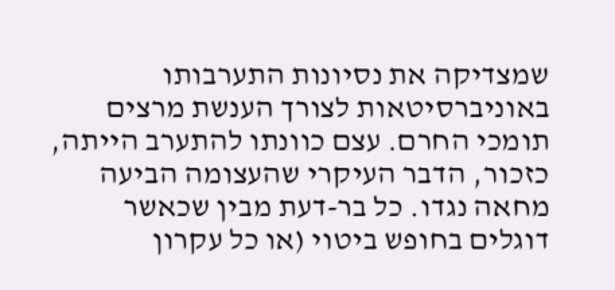שמצדיקה את נסיונות התערבותו באוניברסיטאות לצורך הענשת מרצים תומכי החרם. עצם כוונתו להתערב הייתה, כזכור, הדבר העיקרי שהעצומה הביעה מחאה נגדו. כל בר-דעת מבין שכאשר דוגלים בחופש ביטוי (או כל עקרון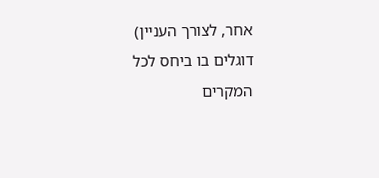אחר, לצורך העניין) דוגלים בו ביחס לכל המקרים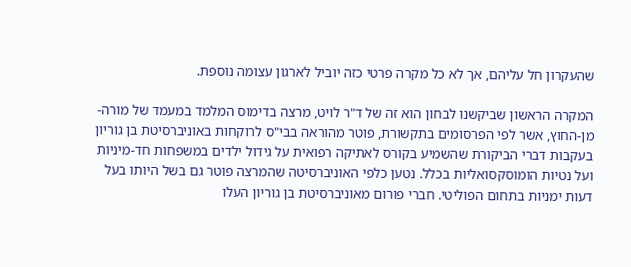שהעקרון חל עליהם, אך לא כל מקרה פרטי כזה יוביל לארגון עצומה נוספת.

המקרה הראשון שביקשנו לבחון הוא זה של ד"ר לויט, מרצה בדימוס המלמד במעמד של מורה-מן-החוץ, אשר לפי הפרסומים בתקשורת, פוטר מהוראה בבי"ס לרוקחות באוניברסיטת בן גוריון בעקבות דברי הביקורת שהשמיע בקורס לאתיקה רפואית על גידול ילדים במשפחות חד-מיניות ועל נטיות הומוסקסואליות בכלל. נטען כלפי האוניברסיטה שהמרצה פוטר גם בשל היותו בעל דעות ימניות בתחום הפוליטי. חברי פורום מאוניברסיטת בן גוריון העלו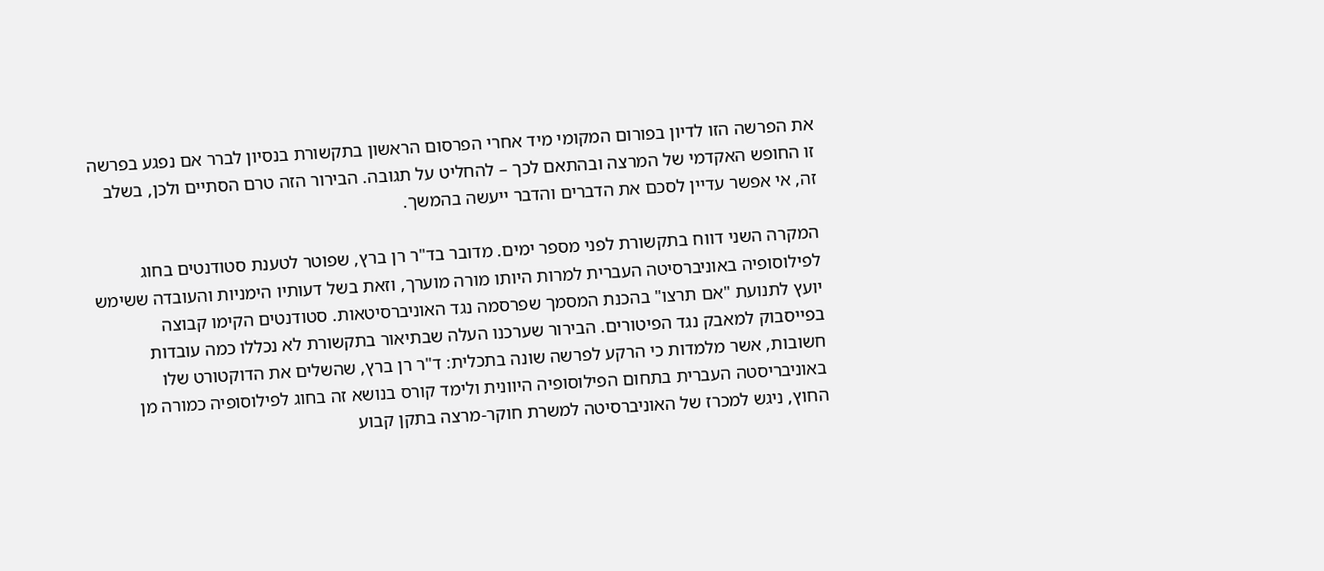את הפרשה הזו לדיון בפורום המקומי מיד אחרי הפרסום הראשון בתקשורת בנסיון לברר אם נפגע בפרשה זו החופש האקדמי של המרצה ובהתאם לכך – להחליט על תגובה. הבירור הזה טרם הסתיים ולכן, בשלב זה, אי אפשר עדיין לסכם את הדברים והדבר ייעשה בהמשך.

המקרה השני דווח בתקשורת לפני מספר ימים. מדובר בד"ר רן ברץ, שפוטר לטענת סטודנטים בחוג לפילוסופיה באוניברסיטה העברית למרות היותו מורה מוערך, וזאת בשל דעותיו הימניות והעובדה ששימש יועץ לתנועת "אם תרצו" בהכנת המסמך שפרסמה נגד האוניברסיטאות. סטודנטים הקימו קבוצה בפייסבוק למאבק נגד הפיטורים. הבירור שערכנו העלה שבתיאור בתקשורת לא נכללו כמה עובדות חשובות, אשר מלמדות כי הרקע לפרשה שונה בתכלית: ד"ר רן ברץ, שהשלים את הדוקטורט שלו באוניבריסטה העברית בתחום הפילוסופיה היוונית ולימד קורס בנושא זה בחוג לפילוסופיה כמורה מן החוץ, ניגש למכרז של האוניברסיטה למשרת חוקר-מרצה בתקן קבוע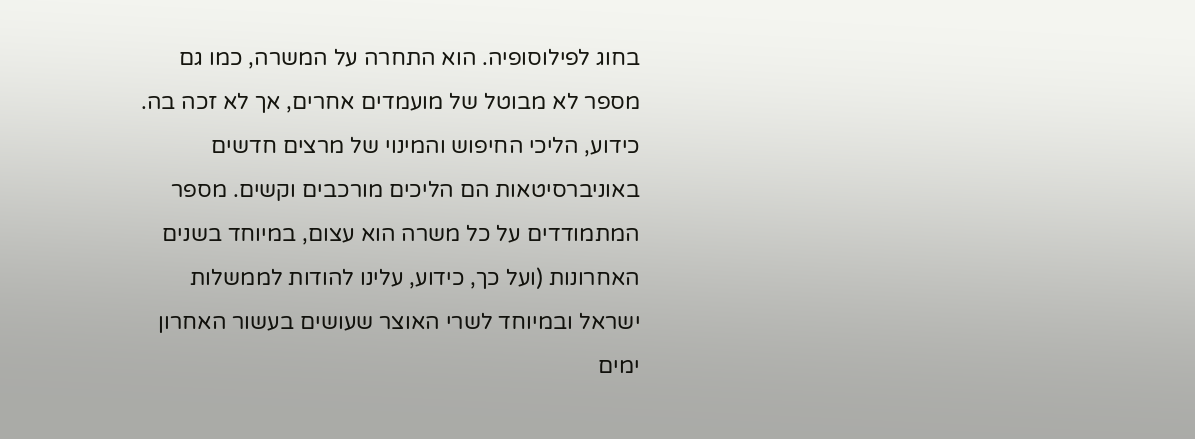בחוג לפילוסופיה. הוא התחרה על המשרה, כמו גם מספר לא מבוטל של מועמדים אחרים, אך לא זכה בה. כידוע, הליכי החיפוש והמינוי של מרצים חדשים באוניברסיטאות הם הליכים מורכבים וקשים. מספר המתמודדים על כל משרה הוא עצום, במיוחד בשנים האחרונות (ועל כך, כידוע, עלינו להודות לממשלות ישראל ובמיוחד לשרי האוצר שעושים בעשור האחרון ימים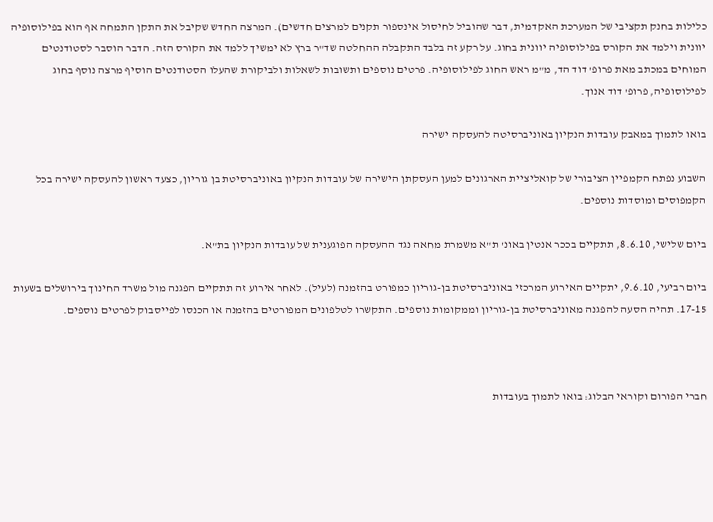כלילות בחנק תקציבי של המערכת האקדמית, דבר שהוביל לחיסול אינספור תקנים למרצים חדשים). המרצה החדש שקיבל את התקן התמחה אף הוא בפילוסופיה יוונית וילמד את הקורס בפילוסופיה יוונית בחוג. על רקע זה בלבד התקבלה ההחלטה שד"ר ברץ לא ימשיך ללמד את הקורס הזה. הדבר הוסבר לסטודנטים המוחים במכתב מאת פרופ' דוד הד, מ"מ ראש החוג לפילוסופיה. פרטים נוספים ותשובות לשאלות ולביקורת שהעלו הסטודנטים הוסיף מרצה נוסף בחוג לפילוסופיה, פרופ' דוד אנוך.

בואו לתמוך במאבק עובדות הנקיון באוניברסיטה להעסקה ישירה

השבוע נפתח הקמפיין הציבורי של קואליציית הארגונים למען העסקתן הישירה של עובדות הנקיון באוניברסיטת בן גוריון, כצעד ראשון להעסקה ישירה בכל הקמפוסים ומוסדות נוספים.

ביום שלישי, 8.6.10, תתקיים בככר אנטין באונ' ת"א משמרת מחאה נגד ההעסקה הפוגענית של עובדות הנקיון בת"א.

ביום רביעי, 9.6.10, יתקיים האירוע המרכזי באוניברסיטת בן-גוריון כמפורט בהזמנה (לעיל). לאחר אירוע זה תתקיים הפגנה מול משרד החינוך בירושלים בשעות 17-15. תהיה הסעה להפגנה מאוניברסיטת בן-גוריון וממקומות נוספים. התקשרו לטלפונים המפורטים בהזמנה או הכנסו לפייסבוק לפרטים נוספים.



חברי הפורום וקוראי הבלוג: בואו לתמוך בעובדות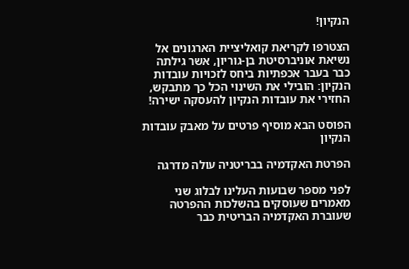הנקיון!

הצטרפו לקריאת קואליציית הארגונים אל נשיאת אוניברסיטת בן-גוריון, אשר גילתה כבר בעבר אכפתיות ביחס לזכויות עובדות הנקיון: הובילי את השינוי הכל כך מתבקש, החזירי את עובדות הנקיון להעסקה ישירה!

הפוסט הבא מוסיף פרטים על מאבק עובדות הנקיון

הפרטת האקדמיה בבריטניה עולה מדרגה

לפני מספר שבועות העלינו לבלוג שני מאמרים שעוסקים בהשלכות ההפרטה שעוברת האקדמיה הבריטית כבר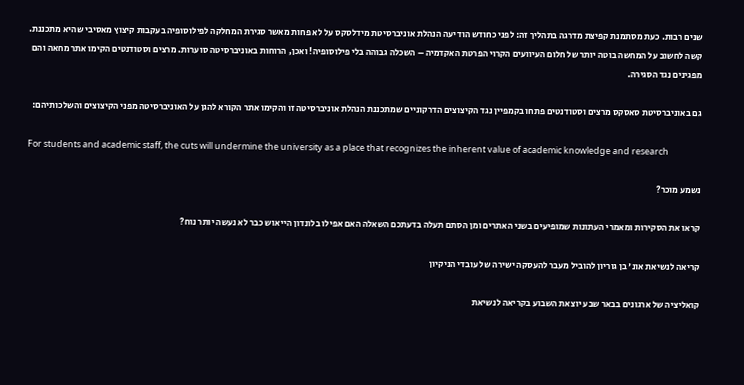שנים רבות. כעת מסתמנת קפיצת מדרגה בתהליך זה: לפני כחודש הודיעה הנהלת אוניברסיטת מידלסקס על לא פחות מאשר סגירת המחלקה לפילוסופיה בעקבות קיצוץ מאסיבי שהיא מתכננת. קשה לחשוב על המחשה בוטה יותר של חלום העיוועים הקרוי הפרטת האקדמיה – השכלה גבוהה בלי פילוסופיה! ואכן, הרוחות באוניברסיטה סוערות. מרצים וסטודנטים הקימו אתר מחאה והם מפגינים נגד הסגירה.

גם באוניברסיטת סאסקס מרצים וסטודנטים פתחו בקמפיין נגד הקיצוצים הדרקוניים שמתכננת הנהלת אוניברסיטה זו והקימו אתר הקורא להגן על האוניברסיטה מפני הקיצוצים והשלכותיהם:

For students and academic staff, the cuts will undermine the university as a place that recognizes the inherent value of academic knowledge and research

נשמע מוכר?

קראו את הסקירות ומאמרי העתונות שמופיעים בשני האתרים ומן הסתם תעלה בדעתכם השאלה האם אפילו בלונדון הייאוש כבר לא נעשה יותר נוח?

קריאה לנשיאת אונ' בן גוריון להוביל מעבר להעסקה ישירה של עובדי הניקיון

קואליציה של ארגונים בבאר שבע יוצאת השבוע בקריאה לנשיאת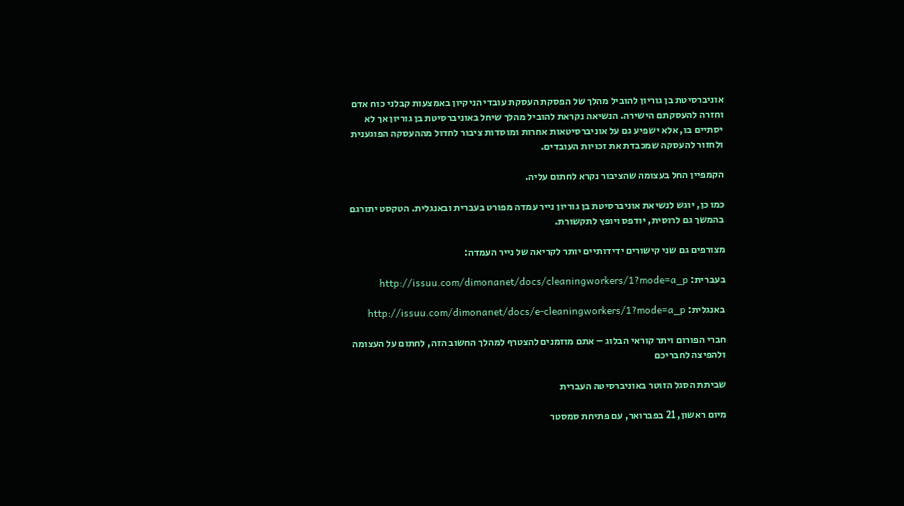אוניברסיטת בן גוריון להוביל מהלך של הפסקת העסקת עובדי הניקיון באמצעות קבלני כוח אדם וחזרה להעסקתם הישירה. הנשיאה נקראת להוביל מהלך שיחל באוניברסיטת בן גוריון אך לא יסתיים בו, אלא ישפיע גם על אוניברסיטאות אחרות ומוסדות ציבור לחדול מההעסקה הפוגענית ולחזור להעסקה שמכבדת את זכויות העובדים.

הקמפיין החל בעצומה שהציבור נקרא לחתום עליה.

כמו כן, יוגש לנשיאת אוניברסיטת בן גוריון נייר עמדה מפורט בעברית ובאנגלית. הטקסט יתורגם בהמשך גם לרוסית, יודפס ויופץ לתקשורת.

מצורפים גם שני קישורים ידידותיים יותר לקריאה של נייר העמדה:

בעברית: http://issuu.com/dimonanet/docs/cleaningworkers/1?mode=a_p

באנגלית: http://issuu.com/dimonanet/docs/e-cleaningworkers/1?mode=a_p

חברי הפורום ויתר קוראי הבלוג – אתם מוזמנים להצטרף למהלך החשוב הזה, לחתום על העצומה ולהפיצה לחבריכם

שביתת הסגל הזוטר באוניברסיטה העברית

מיום ראשון, 21 בפברואר, עם פתיחת סמסטר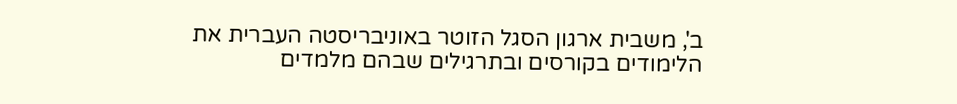ב', משבית ארגון הסגל הזוטר באוניבריסטה העברית את הלימודים בקורסים ובתרגילים שבהם מלמדים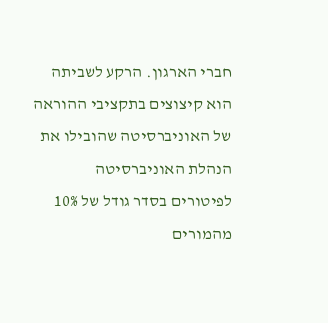חברי הארגון. הרקע לשביתה הוא קיצוצים בתקציבי ההוראה של האוניברסיטה שהובילו את הנהלת האוניברסיטה לפיטורים בסדר גודל של 10% מהמורים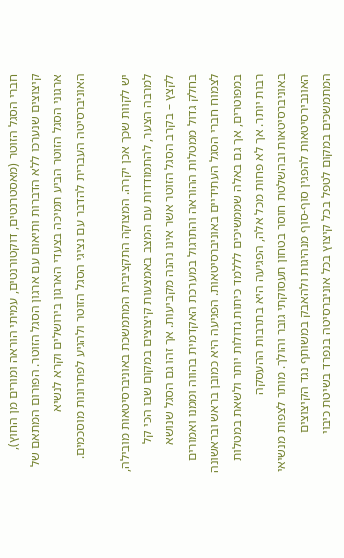חברי הסגל הזוטר (מאסטרנטים, דוקטורנטים, עמיתי הוראה ומורים מן החוץ), קיצוצים שנערכו ללא הדברות ותיאום עם ארגון הסגל הזוטר. הפורום המתאם של ארגוני הסגל הזוטר הביע תמיכה בצעדי הארגון בירושלים וקרא לנשיא האוניברסיטה העברית להדבר עם נציגי הסגל הזוטר ולהגיע לפתרונות מוסכמים.

יש לקוות שכך אכן יקרה. המצוקה התקציבית המתמשכת באוניברסיטאות מובילה, למרבה הצער, להתמודדות עם המצב באמצעות קיצוצים במקום שבו הכי קל לקצץ – בקרב הסגל הזוטר אשר אינו נהנה מקביעות. אך זהו גם הסגל שנושא בחלק גדול ממטלות ההוראה והתרגול במערכת האקדמית בהווה וממנו ואמורים לצמוח חברי הסגל העתידיים באוניברסיטאות. הפגיעה היא כמובן בראש ובראשונה במפוטרים, אך גם באלה שממשיכים לללמד כיתות גדולות יותר ולשאת במטלות רבות יותר. אך לא פחות מכל אלה, הפגיעה היא בתרבות ההעסקה באוניברסיטאות ובהשלטת חוסר בטחון תעסוקתי גובר והולך. מותר לצפות מנשיאי האונבירסיטאות להפגין סוף-סוף מנהיגות ולהאבק במשותף נגד הקיצוצים המתמשכים במקום לטפל בכל קיצוץ בכל אוניברסיטה בנפרד בשיטת כיבוי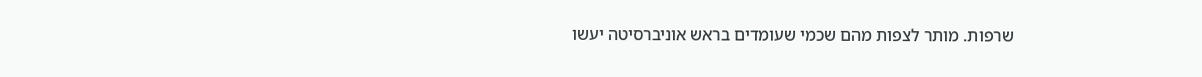שרפות. מותר לצפות מהם שכמי שעומדים בראש אוניברסיטה יעשו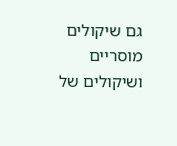גם שיקולים מוסריים ושיקולים של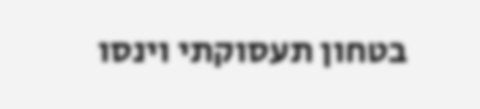בטחון תעסוקתי וינסו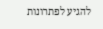להגיע לפתרונות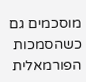מוסכמים גם כשהסמכות הפורמאלית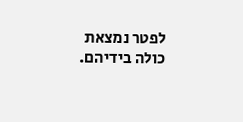לפטר נמצאת כולה בידיהם.